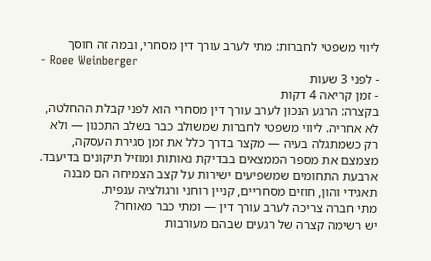ליווי משפטי לחברות: מתי לערב עורך דין מסחרי, ובמה זה חוסך
- Roee Weinberger
- לפני 3 שעות
- זמן קריאה 4 דקות
בקצרה: הרגע הנכון לערב עורך דין מסחרי הוא לפני קבלת ההחלטה, לא אחריה. ליווי משפטי לחברות שמשולב כבר בשלב התכנון — ולא רק כשמתגלה בעיה — מקצר בדרך כלל את זמן סגירת העסקה, מצמצם את מספר הממצאים בבדיקת נאותות ומוזיל תיקונים בדיעבד. ארבעת התחומים שמשפיעים ישירות על קצב הצמיחה הם מבנה תאגידי והון, חוזים מסחריים, קניין רוחני ורגולציה ענפית.
מתי חברה צריכה לערב עורך דין — ומתי כבר מאוחר?
יש רשימה קצרה של רגעים שבהם מעורבות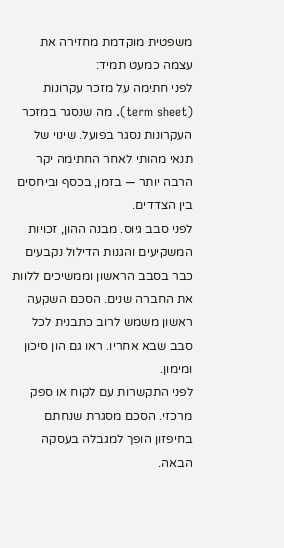משפטית מוקדמת מחזירה את עצמה כמעט תמיד:
לפני חתימה על מזכר עקרונות (term sheet). מה שנסגר במזכר העקרונות נסגר בפועל. שינוי של תנאי מהותי לאחר החתימה יקר הרבה יותר — בזמן, בכסף וביחסים בין הצדדים.
לפני סבב גיוס. מבנה ההון, זכויות המשקיעים והגנות הדילול נקבעים כבר בסבב הראשון וממשיכים ללוות את החברה שנים. הסכם השקעה ראשון משמש לרוב כתבנית לכל סבב שבא אחריו. ראו גם הון סיכון ומימון.
לפני התקשרות עם לקוח או ספק מרכזי. הסכם מסגרת שנחתם בחיפזון הופך למגבלה בעסקה הבאה.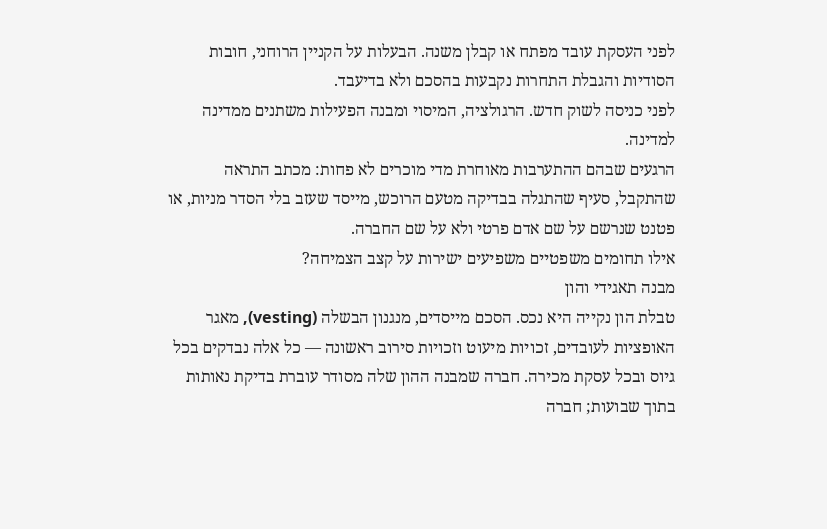לפני העסקת עובד מפתח או קבלן משנה. הבעלות על הקניין הרוחני, חובות הסודיות והגבלת התחרות נקבעות בהסכם ולא בדיעבד.
לפני כניסה לשוק חדש. הרגולציה, המיסוי ומבנה הפעילות משתנים ממדינה למדינה.
הרגעים שבהם ההתערבות מאוחרת מדי מוכרים לא פחות: מכתב התראה שהתקבל, סעיף שהתגלה בבדיקה מטעם הרוכש, מייסד שעזב בלי הסדר מניות, או פטנט שנרשם על שם אדם פרטי ולא על שם החברה.
אילו תחומים משפטיים משפיעים ישירות על קצב הצמיחה?
מבנה תאגידי והון
טבלת הון נקייה היא נכס. הסכם מייסדים, מנגנון הבשלה (vesting), מאגר האופציות לעובדים, זכויות מיעוט וזכויות סירוב ראשונה — כל אלה נבדקים בכל גיוס ובכל עסקת מכירה. חברה שמבנה ההון שלה מסודר עוברת בדיקת נאותות בתוך שבועות; חברה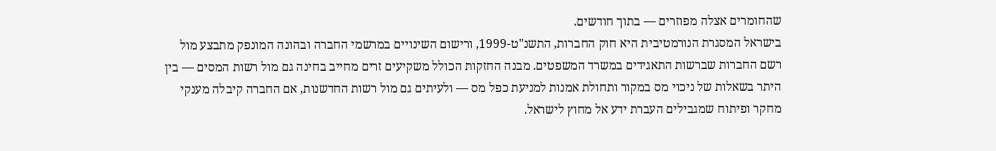שהחומרים אצלה מפוזרים — בתוך חודשים.
בישראל המסגרת הנורמטיבית היא חוק החברות, התשנ"ט-1999, ורישום השינויים במרשמי החברה ובהונה המונפק מתבצע מול רשם החברות שברשות התאגידים במשרד המשפטים. מבנה החזקות הכולל משקיעים זרים מחייב בחינה גם מול רשות המסים — בין היתר בשאלות של ניכוי מס במקור ותחולת אמנות למניעת כפל מס — ולעיתים גם מול רשות החדשנות, אם החברה קיבלה מענקי מחקר ופיתוח שמגבילים העברת ידע אל מחוץ לישראל.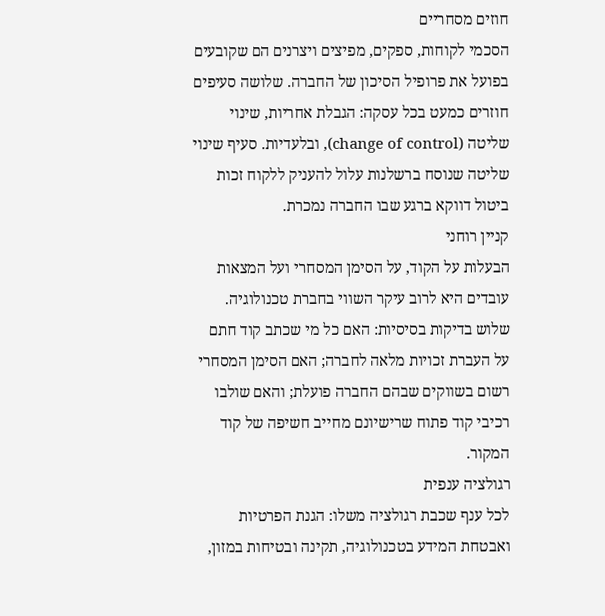חוזים מסחריים
הסכמי לקוחות, ספקים, מפיצים ויצרנים הם שקובעים בפועל את פרופיל הסיכון של החברה. שלושה סעיפים חוזרים כמעט בכל עסקה: הגבלת אחריות, שינוי שליטה (change of control), ובלעדיות. סעיף שינוי שליטה שנוסח ברשלנות עלול להעניק ללקוח זכות ביטול דווקא ברגע שבו החברה נמכרת.
קניין רוחני
הבעלות על הקוד, על הסימן המסחרי ועל המצאות עובדים היא לרוב עיקר השווי בחברת טכנולוגיה. שלוש בדיקות בסיסיות: האם כל מי שכתב קוד חתם על העברת זכויות מלאה לחברה; האם הסימן המסחרי רשום בשווקים שבהם החברה פועלת; והאם שולבו רכיבי קוד פתוח שרישיונם מחייב חשיפה של קוד המקור.
רגולציה ענפית
לכל ענף שכבת רגולציה משלו: הגנת הפרטיות ואבטחת המידע בטכנולוגיה, תקינה ובטיחות במזון,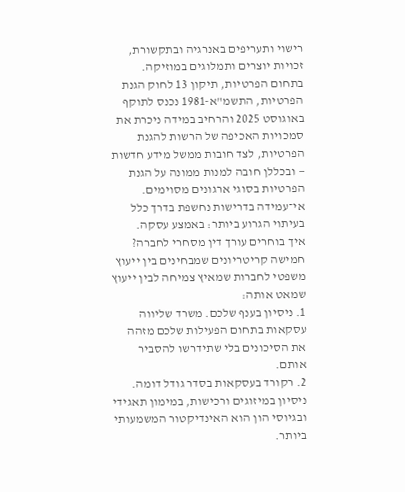רישוי ותעריפים באנרגיה ובתקשורת, זכויות יוצרים ותמלוגים במוזיקה. בתחום הפרטיות, תיקון 13 לחוק הגנת הפרטיות, התשמ"א-1981 נכנס לתוקף באוגוסט 2025 והרחיב במידה ניכרת את סמכויות האכיפה של הרשות להגנת הפרטיות, לצד חובות ממשל מידע חדשות — ובכללן חובה למנות ממונה על הגנת הפרטיות בסוגי ארגונים מסוימים. אי־עמידה בדרישות נחשפת בדרך כלל בעיתוי הגרוע ביותר: באמצע עסקה.
איך בוחרים עורך דין מסחרי לחברה?
חמישה קריטריונים שמבחינים בין ייעוץ משפטי לחברות שמאיץ צמיחה לבין ייעוץ שמאט אותה:
1. ניסיון בענף שלכם. משרד שליווה עסקאות בתחום הפעילות שלכם מזהה את הסיכונים בלי שתידרשו להסביר אותם.
2. רקורד בעסקאות בסדר גודל דומה. ניסיון במיזוגים ורכישות, במימון תאגידי ובגיוסי הון הוא האינדיקטור המשמעותי ביותר.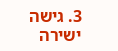3. גישה ישירה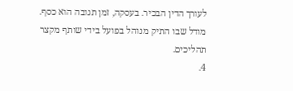לעורך הדין הבכיר. בעסקה, זמן תגובה הוא כסף. מודל שבו התיק מנוהל בפועל בידי שותף מקצר תהליכים.
4.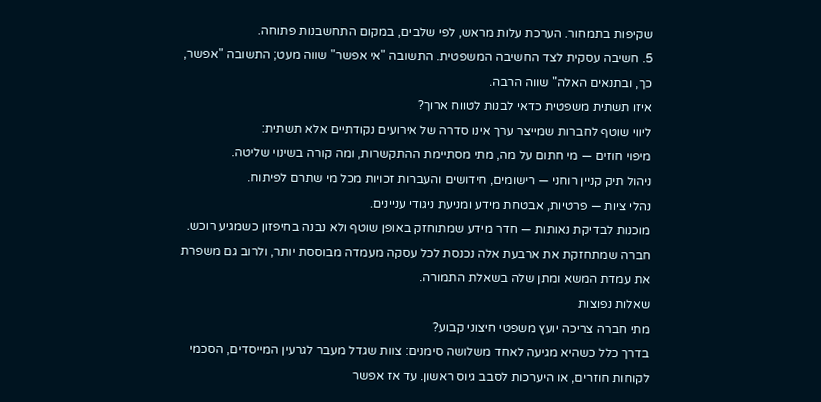שקיפות בתמחור. הערכת עלות מראש, לפי שלבים, במקום התחשבנות פתוחה.
5. חשיבה עסקית לצד החשיבה המשפטית. התשובה "אי אפשר" שווה מעט; התשובה "אפשר, כך, ובתנאים האלה" שווה הרבה.
איזו תשתית משפטית כדאי לבנות לטווח ארוך?
ליווי שוטף לחברות שמייצר ערך אינו סדרה של אירועים נקודתיים אלא תשתית:
מיפוי חוזים — מי חתום על מה, מתי מסתיימת ההתקשרות, ומה קורה בשינוי שליטה.
ניהול תיק קניין רוחני — רישומים, חידושים והעברות זכויות מכל מי שתרם לפיתוח.
נהלי ציות — פרטיות, אבטחת מידע ומניעת ניגודי עניינים.
מוכנות לבדיקת נאותות — חדר מידע שמתוחזק באופן שוטף ולא נבנה בחיפזון כשמגיע רוכש.
חברה שמתחזקת את ארבעת אלה נכנסת לכל עסקה מעמדה מבוססת יותר, ולרוב גם משפרת את עמדת המשא ומתן שלה בשאלת התמורה.
שאלות נפוצות
מתי חברה צריכה יועץ משפטי חיצוני קבוע?
בדרך כלל כשהיא מגיעה לאחד משלושה סימנים: צוות שגדל מעבר לגרעין המייסדים, הסכמי לקוחות חוזרים, או היערכות לסבב גיוס ראשון. עד אז אפשר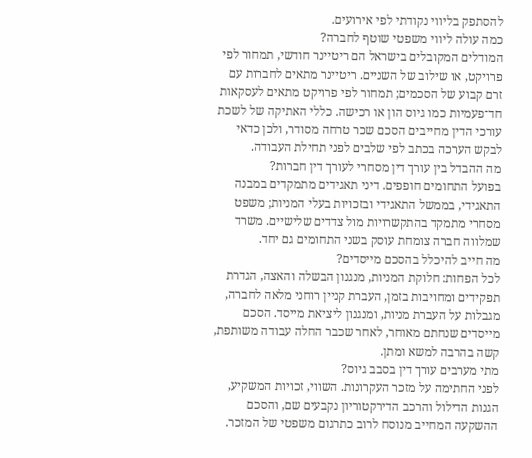להסתפק בליווי נקודתי לפי אירועים.
כמה עולה ליווי משפטי שוטף לחברה?
המודלים המקובלים בישראל הם ריטיינר חודשי, תמחור לפי פרויקט, או שילוב של השניים. ריטיינר מתאים לחברות עם זרם קבוע של הסכמים; תמחור לפי פרויקט מתאים לעסקאות חד־פעמיות כמו גיוס הון או רכישה. כללי האתיקה של לשכת עורכי הדין מחייבים הסכם שכר טרחה מסודר, ולכן כדאי לבקש הערכה בכתב לפי שלבים לפני תחילת העבודה.
מה ההבדל בין עורך דין מסחרי לעורך דין חברות?
בפועל התחומים חופפים. דיני תאגידים מתמקדים במבנה התאגידי, בממשל התאגידי ובזכויות בעלי המניות; משפט מסחרי מתמקד בהתקשרויות מול צדדים שלישיים. משרד שמלווה חברה צומחת עוסק בשני התחומים גם יחד.
מה חייב להיכלל בהסכם מייסדים?
לכל הפחות: חלוקת המניות, מנגנון הבשלה והאצה, הגדרת תפקידים ומחויבות בזמן, העברת קניין רוחני מלאה לחברה, מגבלות על העברת מניות, ומנגנון ליציאת מייסד. הסכם מייסדים שנחתם מאוחר, לאחר שכבר החלה עבודה משותפת, קשה בהרבה למשא ומתן.
מתי מערבים עורך דין בסבב גיוס?
לפני החתימה על מזכר העקרונות. השווי, זכויות המשקיע, הגנות הדילול והרכב הדירקטוריון נקבעים שם, והסכם ההשקעה המחייב מנוסח לרוב כתרגום משפטי של המזכר.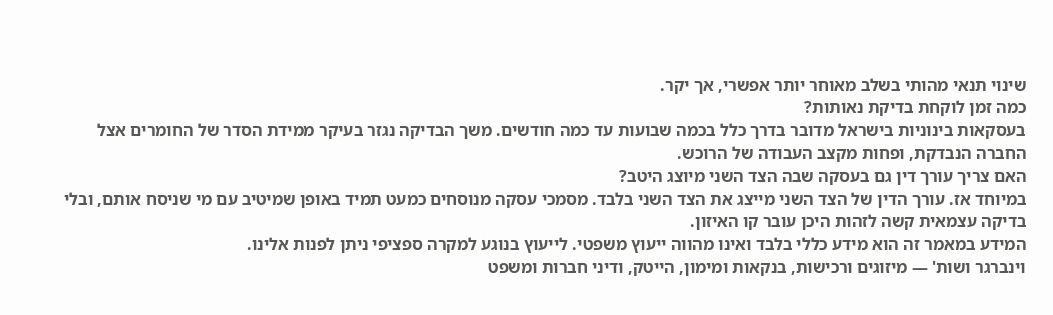שינוי תנאי מהותי בשלב מאוחר יותר אפשרי, אך יקר.
כמה זמן לוקחת בדיקת נאותות?
בעסקאות בינוניות בישראל מדובר בדרך כלל בכמה שבועות עד כמה חודשים. משך הבדיקה נגזר בעיקר ממידת הסדר של החומרים אצל החברה הנבדקת, ופחות מקצב העבודה של הרוכש.
האם צריך עורך דין גם בעסקה שבה הצד השני מיוצג היטב?
במיוחד אז. עורך הדין של הצד השני מייצג את הצד השני בלבד. מסמכי עסקה מנוסחים כמעט תמיד באופן שמיטיב עם מי שניסח אותם, ובלי בדיקה עצמאית קשה לזהות היכן עובר קו האיזון.
המידע במאמר זה הוא מידע כללי בלבד ואינו מהווה ייעוץ משפטי. לייעוץ בנוגע למקרה ספציפי ניתן לפנות אלינו.
וינברגר ושות' — מיזוגים ורכישות, בנקאות ומימון, הייטק, ודיני חברות ומשפט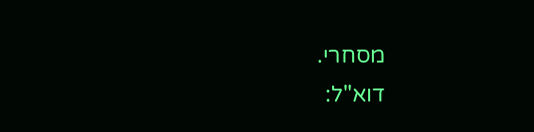מסחרי.
דוא"ל: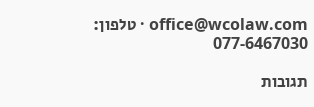office@wcolaw.com · טלפון: 077-6467030

תגובות